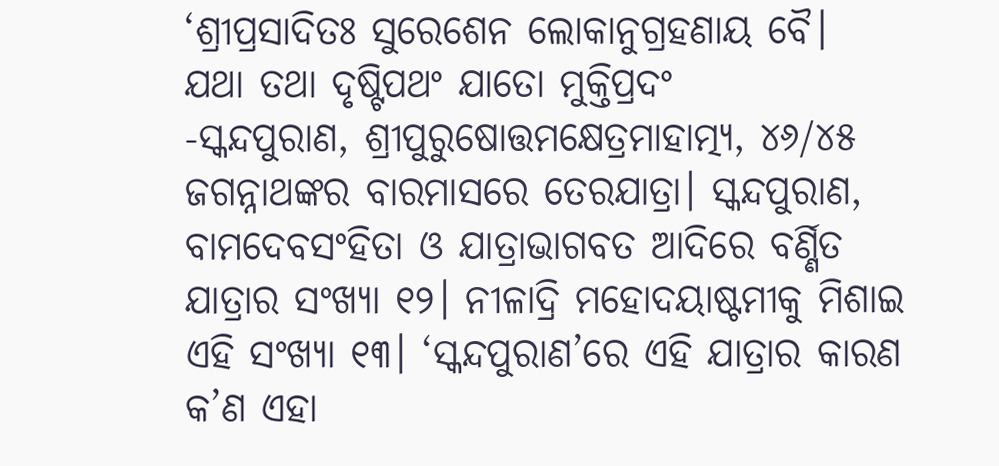‘ଶ୍ରୀପ୍ରସାଦିତଃ ସୁରେଶେନ ଲୋକାନୁଗ୍ରହଣାୟ ବୈ।
ଯଥା ତଥା ଦୃଷ୍ଟିପଥଂ ଯାତୋ ମୁକ୍ତିପ୍ରଦଂ
-ସ୍କନ୍ଦପୁରାଣ, ଶ୍ରୀପୁରୁଷୋତ୍ତମକ୍ଷେତ୍ରମାହାତ୍ମ୍ୟ, ୪୬/୪୫
ଜଗନ୍ନାଥଙ୍କର ବାରମାସରେ ତେରଯାତ୍ରା। ସ୍କନ୍ଦପୁରାଣ, ବାମଦେବସଂହିତା ଓ ଯାତ୍ରାଭାଗବତ ଆଦିରେ ବର୍ଣ୍ଣିତ ଯାତ୍ରାର ସଂଖ୍ୟା ୧୨। ନୀଳାଦ୍ରି ମହୋଦୟାଷ୍ଟମୀକୁ ମିଶାଇ ଏହି ସଂଖ୍ୟା ୧୩। ‘ସ୍କନ୍ଦପୁରାଣ’ରେ ଏହି ଯାତ୍ରାର କାରଣ କ’ଣ ଏହା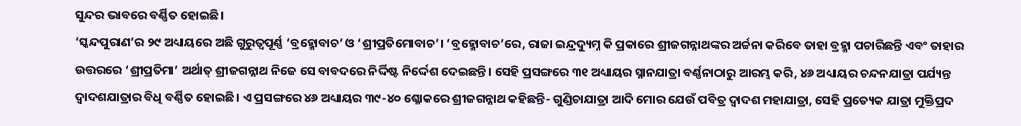ସୁନ୍ଦର ଭାବରେ ବର୍ଣ୍ଣିତ ହୋଇଛି।
‘ସ୍କନ୍ଦପୁରାଣ’ର ୨୯ ଅଧ୍ୟାୟରେ ଅଛି ଗୁରୁତ୍ୱପୂର୍ଣ୍ଣ ‘ବ୍ରହ୍ମୋବାଚ’ ଓ ‘ଶ୍ରୀପ୍ରତିମୋବାଚ’। ‘ବ୍ରହ୍ମୋବାଚ’ରେ, ରାଜା ଇନ୍ଦ୍ରଦ୍ୟୁମ୍ନ କି ପ୍ରକାରେ ଶ୍ରୀଜଗନ୍ନାଥଙ୍କର ଅର୍ଚ୍ଚନା କରିବେ ତାହା ବ୍ରହ୍ମା ପଚାରିଛନ୍ତି ଏବଂ ତାହାର ଉତ୍ତରରେ ‘ଶ୍ରୀପ୍ରତିମା’ ଅର୍ଥାତ୍ ଶ୍ରୀଜଗନ୍ନାଥ ନିଜେ ସେ ବାବଦରେ ନିର୍ଦ୍ଦିଷ୍ଟ ନିର୍ଦ୍ଦେଶ ଦେଇଛନ୍ତି। ସେହି ପ୍ରସଙ୍ଗରେ ୩୧ ଅଧ୍ୟାୟର ସ୍ନାନଯାତ୍ରା ବର୍ଣ୍ଣନାଠାରୁ ଆରମ୍ଭ କରି, ୪୬ ଅଧ୍ୟାୟର ଚନ୍ଦନଯାତ୍ରା ପର୍ଯ୍ୟନ୍ତ ଦ୍ୱାଦଶଯାତ୍ରାର ବିଧି ବର୍ଣ୍ଣିତ ହୋଇଛି। ଏ ପ୍ରସଙ୍ଗରେ ୪୬ ଅଧ୍ୟାୟର ୩୯-୪୦ ଶ୍ଳୋକରେ ଶ୍ରୀଜଗନ୍ନାଥ କହିଛନ୍ତି- ଗୁଣ୍ଡିଚାଯାତ୍ରା ଆଦି ମୋର ଯେଉଁ ପବିତ୍ର ଦ୍ୱାଦଶ ମହାଯାତ୍ରା, ସେହି ପ୍ରତ୍ୟେକ ଯାତ୍ରା ମୁକ୍ତିପ୍ରଦ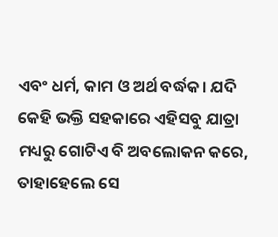ଏବଂ ଧର୍ମ, କାମ ଓ ଅର୍ଥ ବର୍ଦ୍ଧକ। ଯଦି କେହି ଭକ୍ତି ସହକାରେ ଏହିସବୁ ଯାତ୍ରା ମଧ୍ୟରୁ ଗୋଟିଏ ବି ଅବଲୋକନ କରେ, ତାହାହେଲେ ସେ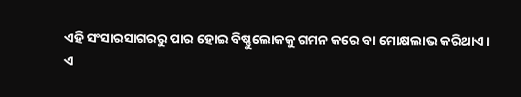ଏହି ସଂସାରସାଗରରୁ ପାର ହୋଇ ବିଷ୍ଣୁଲୋକକୁ ଗମନ କରେ ବା ମୋକ୍ଷଲାଭ କରିଥାଏ।
ଏ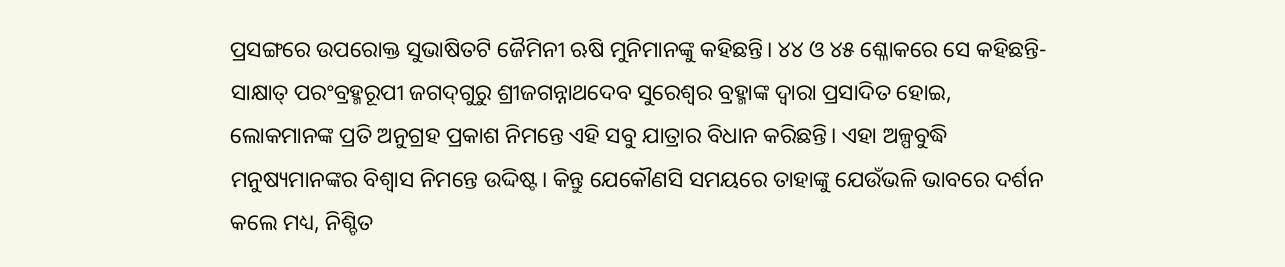ପ୍ରସଙ୍ଗରେ ଉପରୋକ୍ତ ସୁଭାଷିତଟି ଜୈମିନୀ ଋଷି ମୁନିମାନଙ୍କୁ କହିଛନ୍ତି। ୪୪ ଓ ୪୫ ଶ୍ଳୋକରେ ସେ କହିଛନ୍ତି- ସାକ୍ଷାତ୍ ପରଂବ୍ରହ୍ମରୂପୀ ଜଗଦ୍‌ଗୁରୁ ଶ୍ରୀଜଗନ୍ନାଥଦେବ ସୁରେଶ୍ୱର ବ୍ରହ୍ମାଙ୍କ ଦ୍ୱାରା ପ୍ରସାଦିତ ହୋଇ, ଲୋକମାନଙ୍କ ପ୍ରତି ଅନୁଗ୍ରହ ପ୍ରକାଶ ନିମନ୍ତେ ଏହି ସବୁ ଯାତ୍ରାର ବିଧାନ କରିଛନ୍ତି। ଏହା ଅଳ୍ପବୁଦ୍ଧି ମନୁଷ୍ୟମାନଙ୍କର ବିଶ୍ୱାସ ନିମନ୍ତେ ଉଦ୍ଦିଷ୍ଟ। କିନ୍ତୁ ଯେକୌଣସି ସମୟରେ ତାହାଙ୍କୁ ଯେଉଁଭଳି ଭାବରେ ଦର୍ଶନ କଲେ ମଧ୍ୟ, ନିଶ୍ଚିତ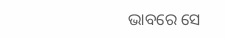ଭାବରେ ସେ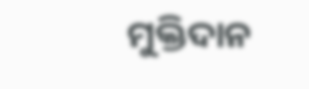ମୁକ୍ତିଦାନ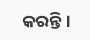କରନ୍ତି।